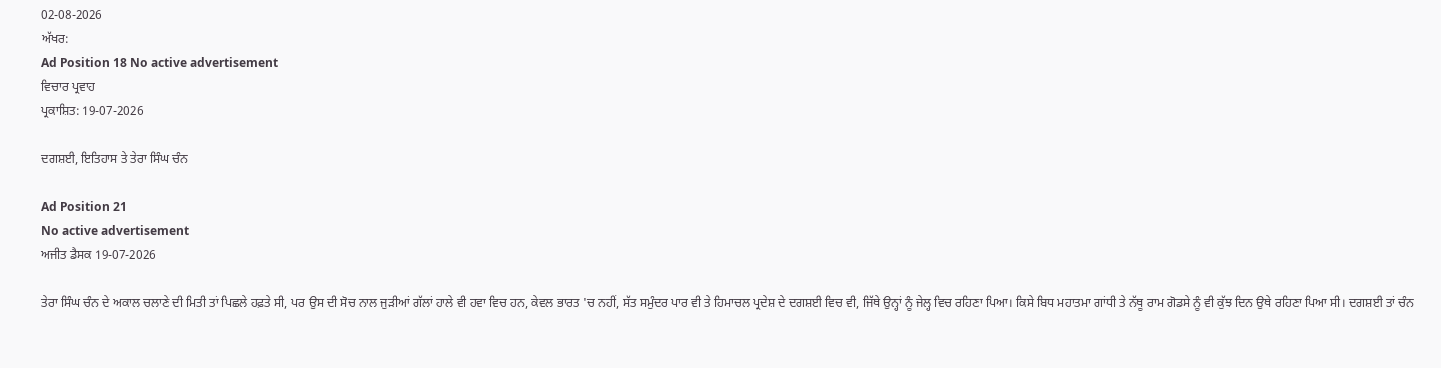02-08-2026
ਅੱਖਰ:
Ad Position 18 No active advertisement
ਵਿਚਾਰ ਪ੍ਰਵਾਹ
ਪ੍ਰਕਾਸ਼ਿਤ: 19-07-2026

ਦਗਸ਼ਈ, ਇਤਿਹਾਸ ਤੇ ਤੇਰਾ ਸਿੰਘ ਚੰਨ

Ad Position 21
No active advertisement
ਅਜੀਤ ਡੈਸਕ 19-07-2026

ਤੇਰਾ ਸਿੰਘ ਚੰਨ ਦੇ ਅਕਾਲ ਚਲਾਣੇ ਦੀ ਮਿਤੀ ਤਾਂ ਪਿਛਲੇ ਹਫ਼ਤੇ ਸੀ, ਪਰ ਉਸ ਦੀ ਸੋਚ ਨਾਲ ਜੁੜੀਆਂ ਗੱਲਾਂ ਹਾਲੇ ਵੀ ਹਵਾ ਵਿਚ ਹਨ, ਕੇਵਲ ਭਾਰਤ 'ਚ ਨਹੀਂ, ਸੱਤ ਸਮੁੰਦਰ ਪਾਰ ਵੀ ਤੇ ਹਿਮਾਚਲ ਪ੍ਰਦੇਸ਼ ਦੇ ਦਗਸ਼ਈ ਵਿਚ ਵੀ, ਜਿੱਥੇ ਉਨ੍ਹਾਂ ਨੂੰ ਜੇਲ੍ਹ ਵਿਚ ਰਹਿਣਾ ਪਿਆ। ਕਿਸੇ ਬਿਧ ਮਹਾਤਮਾ ਗਾਂਧੀ ਤੇ ਨੱਥੂ ਰਾਮ ਗੋਡਸੇ ਨੂੰ ਵੀ ਕੁੱਝ ਦਿਨ ਉਥੇ ਰਹਿਣਾ ਪਿਆ ਸੀ। ਦਗਸ਼ਈ ਤਾਂ ਚੰਨ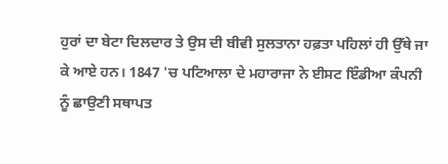ਹੁਰਾਂ ਦਾ ਬੇਟਾ ਦਿਲਦਾਰ ਤੇ ਉਸ ਦੀ ਬੀਵੀ ਸੁਲਤਾਨਾ ਹਫ਼ਤਾ ਪਹਿਲਾਂ ਹੀ ਉੱਥੇ ਜਾ ਕੇ ਆਏ ਹਨ। 1847 'ਚ ਪਟਿਆਲਾ ਦੇ ਮਹਾਰਾਜਾ ਨੇ ਈਸਟ ਇੰਡੀਆ ਕੰਪਨੀ ਨੂੰ ਛਾਉਣੀ ਸਥਾਪਤ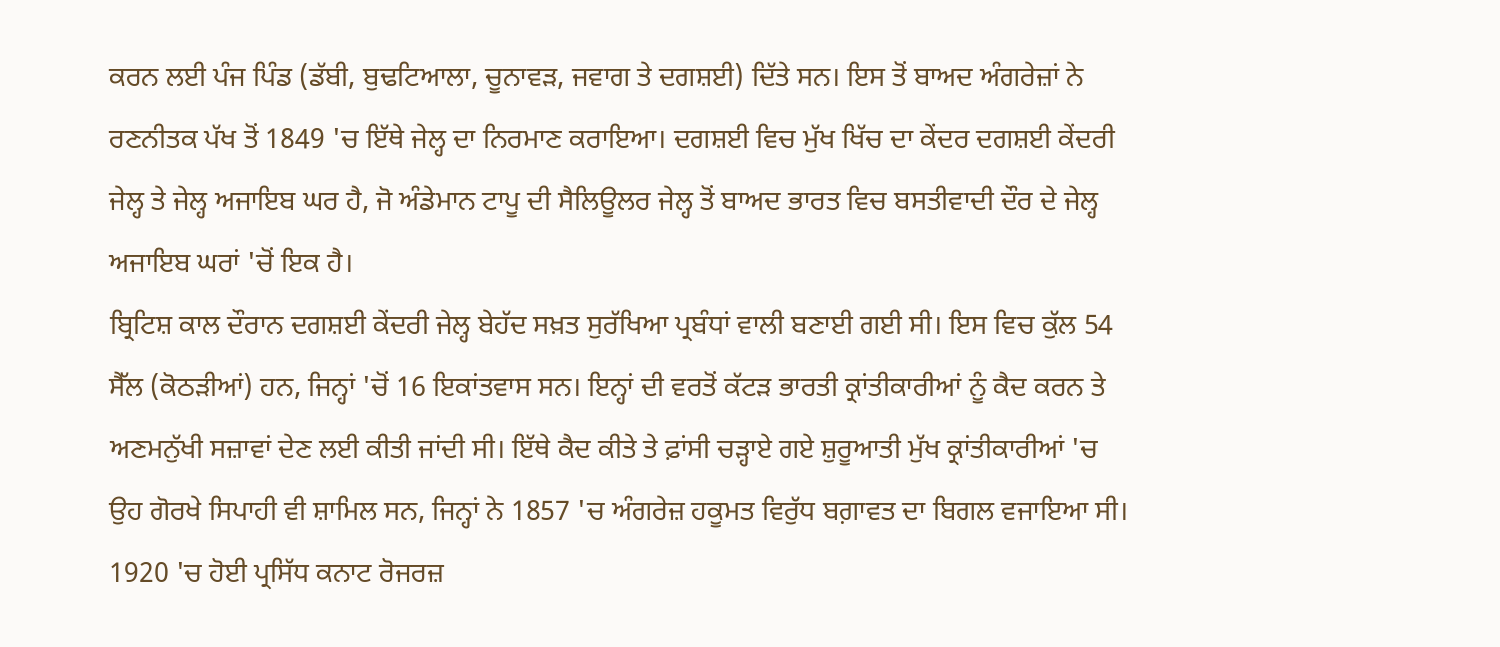ਕਰਨ ਲਈ ਪੰਜ ਪਿੰਡ (ਡੱਬੀ, ਬੁਢਟਿਆਲਾ, ਚੂਨਾਵੜ, ਜਵਾਗ ਤੇ ਦਗਸ਼ਈ) ਦਿੱਤੇ ਸਨ। ਇਸ ਤੋਂ ਬਾਅਦ ਅੰਗਰੇਜ਼ਾਂ ਨੇ ਰਣਨੀਤਕ ਪੱਖ ਤੋਂ 1849 'ਚ ਇੱਥੇ ਜੇਲ੍ਹ ਦਾ ਨਿਰਮਾਣ ਕਰਾਇਆ। ਦਗਸ਼ਈ ਵਿਚ ਮੁੱਖ ਖਿੱਚ ਦਾ ਕੇਂਦਰ ਦਗਸ਼ਈ ਕੇਂਦਰੀ ਜੇਲ੍ਹ ਤੇ ਜੇਲ੍ਹ ਅਜਾਇਬ ਘਰ ਹੈ, ਜੋ ਅੰਡੇਮਾਨ ਟਾਪੂ ਦੀ ਸੈਲਿਊਲਰ ਜੇਲ੍ਹ ਤੋਂ ਬਾਅਦ ਭਾਰਤ ਵਿਚ ਬਸਤੀਵਾਦੀ ਦੌਰ ਦੇ ਜੇਲ੍ਹ ਅਜਾਇਬ ਘਰਾਂ 'ਚੋਂ ਇਕ ਹੈ।
ਬ੍ਰਿਟਿਸ਼ ਕਾਲ ਦੌਰਾਨ ਦਗਸ਼ਈ ਕੇਂਦਰੀ ਜੇਲ੍ਹ ਬੇਹੱਦ ਸਖ਼ਤ ਸੁਰੱਖਿਆ ਪ੍ਰਬੰਧਾਂ ਵਾਲੀ ਬਣਾਈ ਗਈ ਸੀ। ਇਸ ਵਿਚ ਕੁੱਲ 54 ਸੈੱਲ (ਕੋਠੜੀਆਂ) ਹਨ, ਜਿਨ੍ਹਾਂ 'ਚੋਂ 16 ਇਕਾਂਤਵਾਸ ਸਨ। ਇਨ੍ਹਾਂ ਦੀ ਵਰਤੋਂ ਕੱਟੜ ਭਾਰਤੀ ਕ੍ਰਾਂਤੀਕਾਰੀਆਂ ਨੂੰ ਕੈਦ ਕਰਨ ਤੇ ਅਣਮਨੁੱਖੀ ਸਜ਼ਾਵਾਂ ਦੇਣ ਲਈ ਕੀਤੀ ਜਾਂਦੀ ਸੀ। ਇੱਥੇ ਕੈਦ ਕੀਤੇ ਤੇ ਫ਼ਾਂਸੀ ਚੜ੍ਹਾਏ ਗਏ ਸ਼ੁਰੂਆਤੀ ਮੁੱਖ ਕ੍ਰਾਂਤੀਕਾਰੀਆਂ 'ਚ ਉਹ ਗੋਰਖੇ ਸਿਪਾਹੀ ਵੀ ਸ਼ਾਮਿਲ ਸਨ, ਜਿਨ੍ਹਾਂ ਨੇ 1857 'ਚ ਅੰਗਰੇਜ਼ ਹਕੂਮਤ ਵਿਰੁੱਧ ਬਗ਼ਾਵਤ ਦਾ ਬਿਗਲ ਵਜਾਇਆ ਸੀ। 1920 'ਚ ਹੋਈ ਪ੍ਰਸਿੱਧ ਕਨਾਟ ਰੋਜਰਜ਼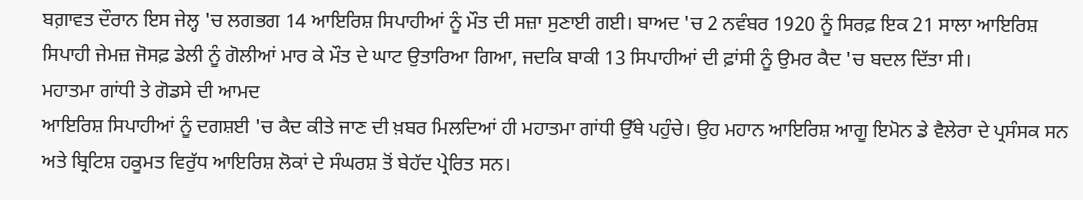ਬਗ਼ਾਵਤ ਦੌਰਾਨ ਇਸ ਜੇਲ੍ਹ 'ਚ ਲਗਭਗ 14 ਆਇਰਿਸ਼ ਸਿਪਾਹੀਆਂ ਨੂੰ ਮੌਤ ਦੀ ਸਜ਼ਾ ਸੁਣਾਈ ਗਈ। ਬਾਅਦ 'ਚ 2 ਨਵੰਬਰ 1920 ਨੂੰ ਸਿਰਫ਼ ਇਕ 21 ਸਾਲਾ ਆਇਰਿਸ਼ ਸਿਪਾਹੀ ਜੇਮਜ਼ ਜੋਸਫ਼ ਡੇਲੀ ਨੂੰ ਗੋਲੀਆਂ ਮਾਰ ਕੇ ਮੌਤ ਦੇ ਘਾਟ ਉਤਾਰਿਆ ਗਿਆ, ਜਦਕਿ ਬਾਕੀ 13 ਸਿਪਾਹੀਆਂ ਦੀ ਫ਼ਾਂਸੀ ਨੂੰ ਉਮਰ ਕੈਦ 'ਚ ਬਦਲ ਦਿੱਤਾ ਸੀ।
ਮਹਾਤਮਾ ਗਾਂਧੀ ਤੇ ਗੋਡਸੇ ਦੀ ਆਮਦ
ਆਇਰਿਸ਼ ਸਿਪਾਹੀਆਂ ਨੂੰ ਦਗਸ਼ਈ 'ਚ ਕੈਦ ਕੀਤੇ ਜਾਣ ਦੀ ਖ਼ਬਰ ਮਿਲਦਿਆਂ ਹੀ ਮਹਾਤਮਾ ਗਾਂਧੀ ਉੱਥੇ ਪਹੁੰਚੇ। ਉਹ ਮਹਾਨ ਆਇਰਿਸ਼ ਆਗੂ ਇਮੋਨ ਡੇ ਵੈਲੇਰਾ ਦੇ ਪ੍ਰਸੰਸਕ ਸਨ ਅਤੇ ਬ੍ਰਿਟਿਸ਼ ਹਕੂਮਤ ਵਿਰੁੱਧ ਆਇਰਿਸ਼ ਲੋਕਾਂ ਦੇ ਸੰਘਰਸ਼ ਤੋਂ ਬੇਹੱਦ ਪ੍ਰੇਰਿਤ ਸਨ।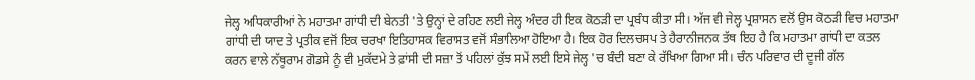ਜੇਲ੍ਹ ਅਧਿਕਾਰੀਆਂ ਨੇ ਮਹਾਤਮਾ ਗਾਂਧੀ ਦੀ ਬੇਨਤੀ 'ਤੇ ਉਨ੍ਹਾਂ ਦੇ ਰਹਿਣ ਲਈ ਜੇਲ੍ਹ ਅੰਦਰ ਹੀ ਇਕ ਕੋਠੜੀ ਦਾ ਪ੍ਰਬੰਧ ਕੀਤਾ ਸੀ। ਅੱਜ ਵੀ ਜੇਲ੍ਹ ਪ੍ਰਸ਼ਾਸਨ ਵਲੋਂ ਉਸ ਕੋਠੜੀ ਵਿਚ ਮਹਾਤਮਾ ਗਾਂਧੀ ਦੀ ਯਾਦ ਤੇ ਪ੍ਰਤੀਕ ਵਜੋਂ ਇਕ ਚਰਖਾ ਇਤਿਹਾਸਕ ਵਿਰਾਸਤ ਵਜੋਂ ਸੰਭਾਲਿਆ ਹੋਇਆ ਹੈ। ਇਕ ਹੋਰ ਦਿਲਚਸਪ ਤੇ ਹੈਰਾਨੀਜਨਕ ਤੱਥ ਇਹ ਹੈ ਕਿ ਮਹਾਤਮਾ ਗਾਂਧੀ ਦਾ ਕਤਲ ਕਰਨ ਵਾਲੇ ਨੱਥੂਰਾਮ ਗੋਡਸੇ ਨੂੰ ਵੀ ਮੁਕੱਦਮੇ ਤੇ ਫ਼ਾਂਸੀ ਦੀ ਸਜ਼ਾ ਤੋਂ ਪਹਿਲਾਂ ਕੁੱਝ ਸਮੇਂ ਲਈ ਇਸੇ ਜੇਲ੍ਹ 'ਚ ਬੰਦੀ ਬਣਾ ਕੇ ਰੱਖਿਆ ਗਿਆ ਸੀ। ਚੰਨ ਪਰਿਵਾਰ ਦੀ ਦੂਜੀ ਗੱਲ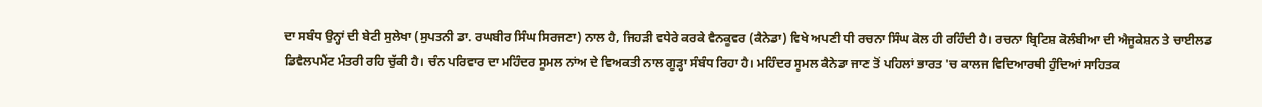ਦਾ ਸਬੰਧ ਉਨ੍ਹਾਂ ਦੀ ਬੇਟੀ ਸੁਲੇਖਾ (ਸੁਪਤਨੀ ਡਾ. ਰਘਬੀਰ ਸਿੰਘ ਸਿਰਜਣਾ) ਨਾਲ ਹੈ, ਜਿਹੜੀ ਵਧੇਰੇ ਕਰਕੇ ਵੈਨਕੂਵਰ (ਕੈਨੇਡਾ) ਵਿਖੇ ਅਪਣੀ ਧੀ ਰਚਨਾ ਸਿੰਘ ਕੋਲ ਹੀ ਰਹਿੰਦੀ ਹੈ। ਰਚਨਾ ਬ੍ਰਿਟਿਸ਼ ਕੋਲੰਬੀਆ ਦੀ ਐਜੂਕੇਸ਼ਨ ਤੇ ਚਾਈਲਡ ਡਿਵੈਲਪਮੈਂਟ ਮੰਤਰੀ ਰਹਿ ਚੁੱਕੀ ਹੈ। ਚੰਨ ਪਰਿਵਾਰ ਦਾ ਮਹਿੰਦਰ ਸੂਮਲ ਨਾਂਅ ਦੇ ਵਿਅਕਤੀ ਨਾਲ ਗੂੜ੍ਹਾ ਸੰਬੰਧ ਰਿਹਾ ਹੈ। ਮਹਿੰਦਰ ਸੂਮਲ ਕੈਨੇਡਾ ਜਾਣ ਤੋਂ ਪਹਿਲਾਂ ਭਾਰਤ 'ਚ ਕਾਲਜ ਵਿਦਿਆਰਥੀ ਹੁੰਦਿਆਂ ਸਾਹਿਤਕ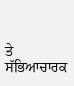ਤੇ ਸੱਭਿਆਚਾਰਕ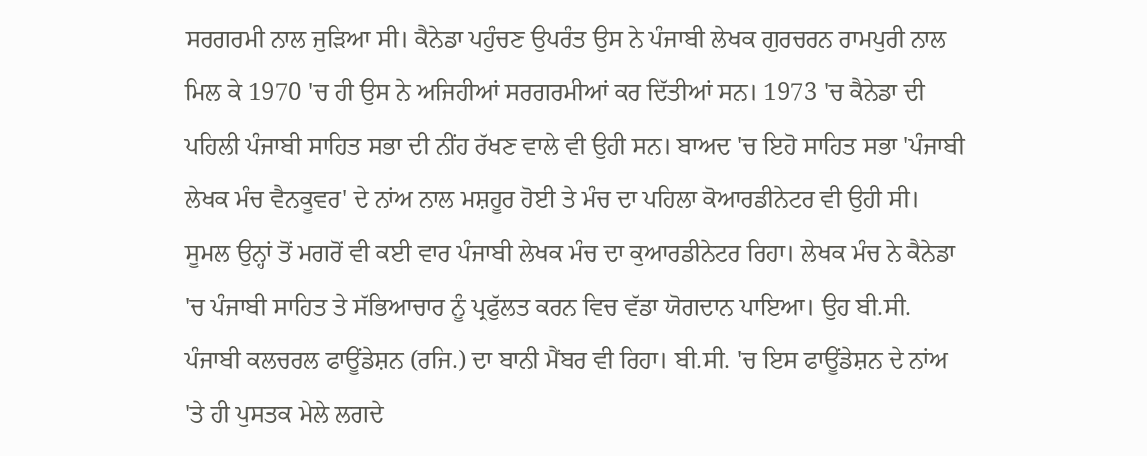ਸਰਗਰਮੀ ਨਾਲ ਜੁੜਿਆ ਸੀ। ਕੈਨੇਡਾ ਪਹੁੰਚਣ ਉਪਰੰਤ ਉਸ ਨੇ ਪੰਜਾਬੀ ਲੇਖਕ ਗੁਰਚਰਨ ਰਾਮਪੁਰੀ ਨਾਲ ਮਿਲ ਕੇ 1970 'ਚ ਹੀ ਉਸ ਨੇ ਅਜਿਹੀਆਂ ਸਰਗਰਮੀਆਂ ਕਰ ਦਿੱਤੀਆਂ ਸਨ। 1973 'ਚ ਕੈਨੇਡਾ ਦੀ ਪਹਿਲੀ ਪੰਜਾਬੀ ਸਾਹਿਤ ਸਭਾ ਦੀ ਨੀਂਹ ਰੱਖਣ ਵਾਲੇ ਵੀ ਉਹੀ ਸਨ। ਬਾਅਦ 'ਚ ਇਹੋ ਸਾਹਿਤ ਸਭਾ 'ਪੰਜਾਬੀ ਲੇਖਕ ਮੰਚ ਵੈਨਕੂਵਰ' ਦੇ ਨਾਂਅ ਨਾਲ ਮਸ਼ਹੂਰ ਹੋਈ ਤੇ ਮੰਚ ਦਾ ਪਹਿਲਾ ਕੋਆਰਡੀਨੇਟਰ ਵੀ ਉਹੀ ਸੀ। ਸੂਮਲ ਉਨ੍ਹਾਂ ਤੋਂ ਮਗਰੋਂ ਵੀ ਕਈ ਵਾਰ ਪੰਜਾਬੀ ਲੇਖਕ ਮੰਚ ਦਾ ਕੁਆਰਡੀਨੇਟਰ ਰਿਹਾ। ਲੇਖਕ ਮੰਚ ਨੇ ਕੈਨੇਡਾ 'ਚ ਪੰਜਾਬੀ ਸਾਹਿਤ ਤੇ ਸੱਭਿਆਚਾਰ ਨੂੰ ਪ੍ਰਫੁੱਲਤ ਕਰਨ ਵਿਚ ਵੱਡਾ ਯੋਗਦਾਨ ਪਾਇਆ। ਉਹ ਬੀ.ਸੀ. ਪੰਜਾਬੀ ਕਲਚਰਲ ਫਾਊਂਡੇਸ਼ਨ (ਰਜਿ.) ਦਾ ਬਾਨੀ ਮੈਂਬਰ ਵੀ ਰਿਹਾ। ਬੀ.ਸੀ. 'ਚ ਇਸ ਫਾਊਂਡੇਸ਼ਨ ਦੇ ਨਾਂਅ 'ਤੇ ਹੀ ਪੁਸਤਕ ਮੇਲੇ ਲਗਦੇ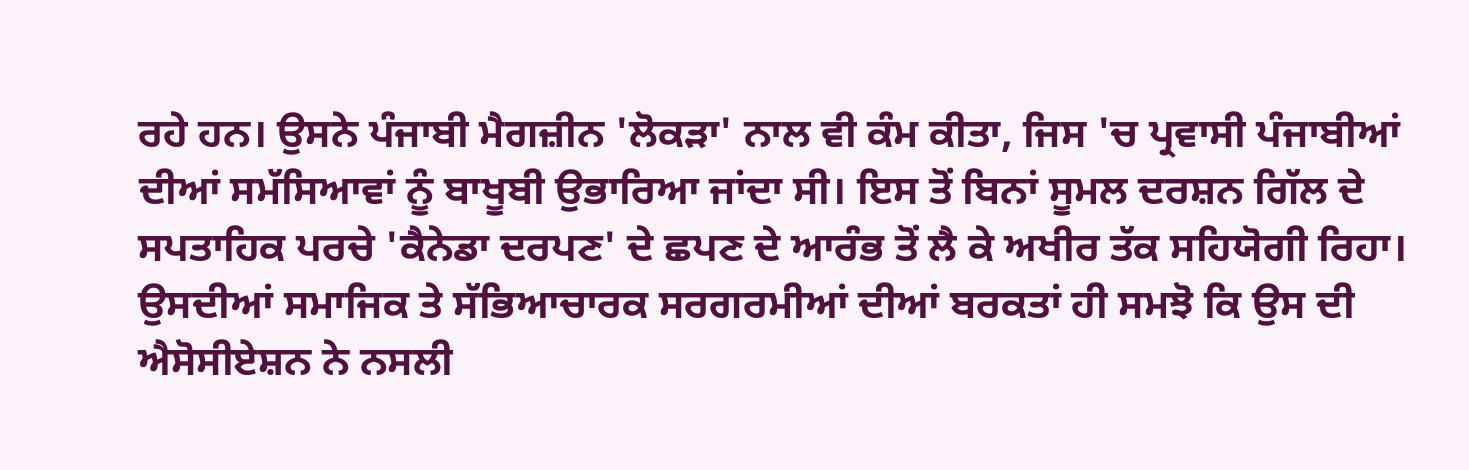ਰਹੇ ਹਨ। ਉਸਨੇ ਪੰਜਾਬੀ ਮੈਗਜ਼ੀਨ 'ਲੋਕੜਾ' ਨਾਲ ਵੀ ਕੰਮ ਕੀਤਾ, ਜਿਸ 'ਚ ਪ੍ਰਵਾਸੀ ਪੰਜਾਬੀਆਂ ਦੀਆਂ ਸਮੱਸਿਆਵਾਂ ਨੂੰ ਬਾਖੂਬੀ ਉਭਾਰਿਆ ਜਾਂਦਾ ਸੀ। ਇਸ ਤੋਂ ਬਿਨਾਂ ਸੂਮਲ ਦਰਸ਼ਨ ਗਿੱਲ ਦੇ ਸਪਤਾਹਿਕ ਪਰਚੇ 'ਕੈਨੇਡਾ ਦਰਪਣ' ਦੇ ਛਪਣ ਦੇ ਆਰੰਭ ਤੋਂ ਲੈ ਕੇ ਅਖੀਰ ਤੱਕ ਸਹਿਯੋਗੀ ਰਿਹਾ। ਉਸਦੀਆਂ ਸਮਾਜਿਕ ਤੇ ਸੱਭਿਆਚਾਰਕ ਸਰਗਰਮੀਆਂ ਦੀਆਂ ਬਰਕਤਾਂ ਹੀ ਸਮਝੋ ਕਿ ਉਸ ਦੀ ਐਸੋਸੀਏਸ਼ਨ ਨੇ ਨਸਲੀ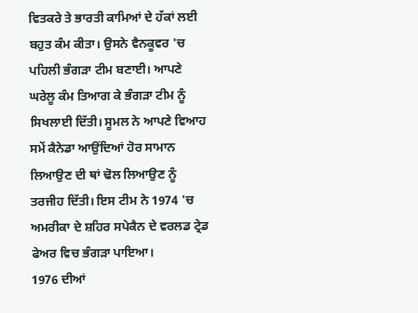ਵਿਤਕਰੇ ਤੇ ਭਾਰਤੀ ਕਾਮਿਆਂ ਦੇ ਹੱਕਾਂ ਲਈ ਬਹੁਤ ਕੰਮ ਕੀਤਾ। ਉਸਨੇ ਵੈਨਕੂਵਰ 'ਚ ਪਹਿਲੀ ਭੰਗੜਾ ਟੀਮ ਬਣਾਈ। ਆਪਣੇ ਘਰੇਲੂ ਕੰਮ ਤਿਆਗ ਕੇ ਭੰਗੜਾ ਟੀਮ ਨੂੰ ਸਿਖਲਾਈ ਦਿੱਤੀ। ਸੂਮਲ ਨੇ ਆਪਣੇ ਵਿਆਹ ਸਮੇਂ ਕੈਨੇਡਾ ਆਉਂਦਿਆਂ ਹੋਰ ਸਾਮਾਨ ਲਿਆਉਣ ਦੀ ਥਾਂ ਢੋਲ ਲਿਆਉਣ ਨੂੰ ਤਰਜੀਹ ਦਿੱਤੀ। ਇਸ ਟੀਮ ਨੇ 1974 'ਚ ਅਮਰੀਕਾ ਦੇ ਸ਼ਹਿਰ ਸਪੇਕੈਨ ਦੇ ਵਰਲਡ ਟ੍ਰੇਡ ਫੇਅਰ ਵਿਚ ਭੰਗੜਾ ਪਾਇਆ।
1976 ਦੀਆਂ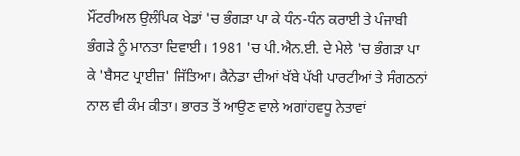ਮੌਂਟਰੀਅਲ ਉਲੰਪਿਕ ਖੇਡਾਂ 'ਚ ਭੰਗੜਾ ਪਾ ਕੇ ਧੰਨ-ਧੰਨ ਕਰਾਈ ਤੇ ਪੰਜਾਬੀ ਭੰਗੜੇ ਨੂੰ ਮਾਨਤਾ ਦਿਵਾਈ। 1981 'ਚ ਪੀ.ਐਨ.ਈ. ਦੇ ਮੇਲੇ 'ਚ ਭੰਗੜਾ ਪਾ ਕੇ 'ਬੈਸਟ ਪ੍ਰਾਈਜ਼' ਜਿੱਤਿਆ। ਕੈਨੇਡਾ ਦੀਆਂ ਖੱਬੇ ਪੱਖੀ ਪਾਰਟੀਆਂ ਤੇ ਸੰਗਠਨਾਂ ਨਾਲ ਵੀ ਕੰਮ ਕੀਤਾ। ਭਾਰਤ ਤੋਂ ਆਉਣ ਵਾਲੇ ਅਗਾਂਹਵਧੂ ਨੇਤਾਵਾਂ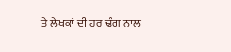ਤੇ ਲੇਖਕਾਂ ਦੀ ਹਰ ਢੰਗ ਨਾਲ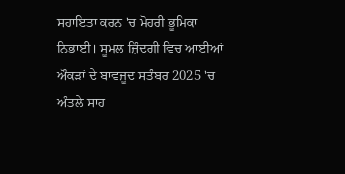ਸਹਾਇਤਾ ਕਰਨ 'ਚ ਮੋਹਰੀ ਭੂਮਿਕਾ ਨਿਭਾਈ। ਸੂਮਲ ਜ਼ਿੰਦਗੀ ਵਿਚ ਆਈਆਂ ਔਕੜਾਂ ਦੇ ਬਾਵਜੂਦ ਸਤੰਬਰ 2025 'ਚ ਅੰਤਲੇ ਸਾਹ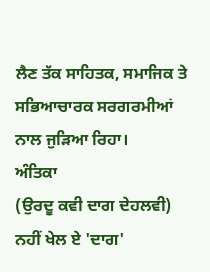ਲੈਣ ਤੱਕ ਸਾਹਿਤਕ, ਸਮਾਜਿਕ ਤੇ ਸਭਿਆਚਾਰਕ ਸਰਗਰਮੀਆਂ ਨਾਲ ਜੁੜਿਆ ਰਿਹਾ।
ਅੰਤਿਕਾ
(ਉਰਦੂ ਕਵੀ ਦਾਗ ਦੇਹਲਵੀ)
ਨਹੀਂ ਖੇਲ ਏ 'ਦਾਗ'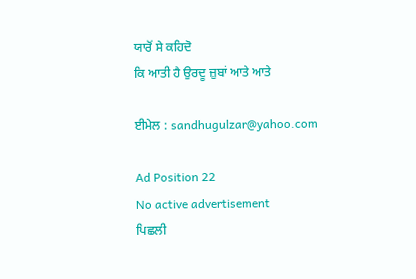ਯਾਰੋਂ ਸੇ ਕਹਿਦੋ
ਕਿ ਆਤੀ ਹੈ ਉਰਦੂ ਜ਼ੁਬਾਂ ਆਤੇ ਆਤੇ

ਈਮੇਲ : sandhugulzar@yahoo.com

Ad Position 22
No active advertisement
ਪਿਛਲੀ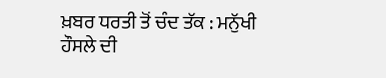ਖ਼ਬਰ ਧਰਤੀ ਤੋਂ ਚੰਦ ਤੱਕ : ਮਨੁੱਖੀ ਹੌਸਲੇ ਦੀ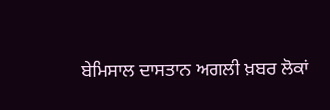ਬੇਮਿਸਾਲ ਦਾਸਤਾਨ ਅਗਲੀ ਖ਼ਬਰ ਲੋਕਾਂ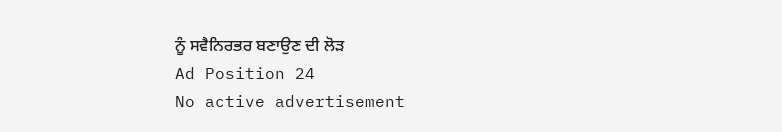ਨੂੰ ਸਵੈਨਿਰਭਰ ਬਣਾਉਣ ਦੀ ਲੋੜ
Ad Position 24
No active advertisement